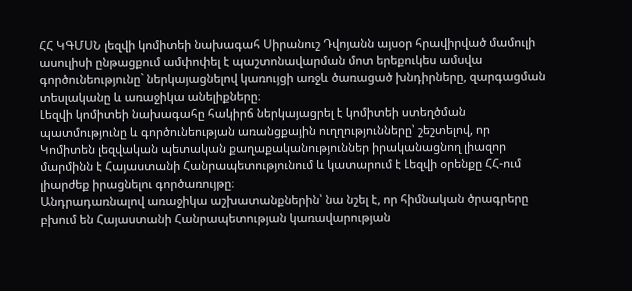ՀՀ ԿԳՄՍՆ լեզվի կոմիտեի նախագահ Սիրանուշ Դվոյանն այսօր հրավիրված մամուլի ասուլիսի ընթացքում ամփոփել է պաշտոնավարման մոտ երեքուկես ամսվա գործունեությունը` ներկայացնելով կառույցի առջև ծառացած խնդիրները, զարգացման տեսլականը և առաջիկա անելիքները։
Լեզվի կոմիտեի նախագահը հակիրճ ներկայացրել է կոմիտեի ստեղծման պատմությունը և գործունեության առանցքային ուղղությունները՝ շեշտելով, որ Կոմիտեն լեզվական պետական քաղաքականություններ իրականացնող լիազոր մարմինն է Հայաստանի Հանրապետությունում և կատարում է Լեզվի օրենքը ՀՀ-ում լիարժեք իրացնելու գործառույթը։
Անդրադառնալով առաջիկա աշխատանքներին՝ նա նշել է, որ հիմնական ծրագրերը բխում են Հայաստանի Հանրապետության կառավարության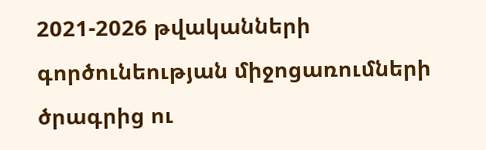2021-2026 թվականների գործունեության միջոցառումների ծրագրից ու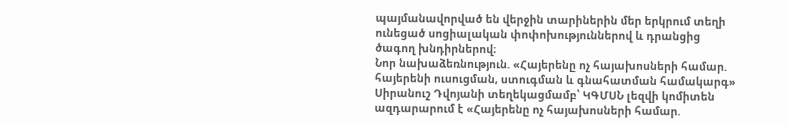պայմանավորված են վերջին տարիներին մեր երկրում տեղի ունեցած սոցիալական փոփոխություններով և դրանցից ծագող խնդիրներով։
Նոր նախաձեռնություն. «Հայերենը ոչ հայախոսների համար. հայերենի ուսուցման, ստուգման և գնահատման համակարգ»
Սիրանուշ Դվոյանի տեղեկացմամբ՝ ԿԳՄՍՆ լեզվի կոմիտեն ազդարարում է «Հայերենը ոչ հայախոսների համար.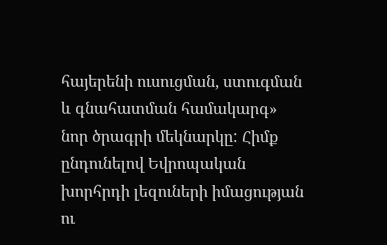հայերենի ուսուցման, ստուգման և գնահատման համակարգ» նոր ծրագրի մեկնարկը: Հիմք ընդունելով Եվրոպական խորհրդի լեզուների իմացության ու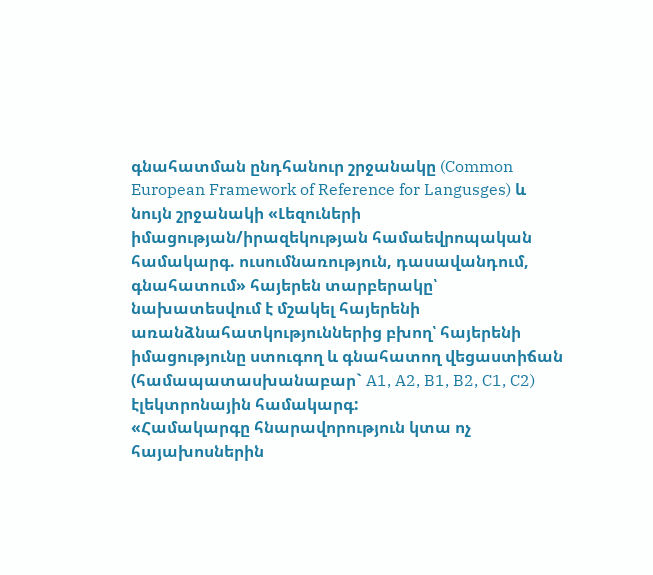գնահատման ընդհանուր շրջանակը (Common European Framework of Reference for Langusges) և նույն շրջանակի «Լեզուների իմացության/իրազեկության համաեվրոպական համակարգ. ուսումնառություն, դասավանդում, գնահատում» հայերեն տարբերակը՝ նախատեսվում է մշակել հայերենի առանձնահատկություններից բխող՝ հայերենի իմացությունը ստուգող և գնահատող վեցաստիճան (համապատասխանաբար` A1, A2, B1, B2, C1, C2) էլեկտրոնային համակարգ:
«Համակարգը հնարավորություն կտա ոչ հայախոսներին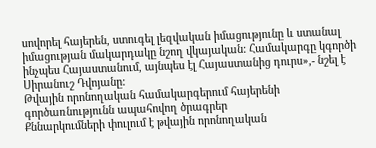սովորել հայերեն, ստուգել լեզվական իմացությունը և ստանալ իմացության մակարդակը նշող վկայական: Համակարգը կգործի ինչպես Հայաստանում, այնպես էլ Հայաստանից դուրս»,- նշել է Սիրանուշ Դվոյանը:
Թվային որոնողական համակարգերում հայերենի գործառնությունն ապահովող ծրագրեր
Քննարկումների փուլում է թվային որոնողական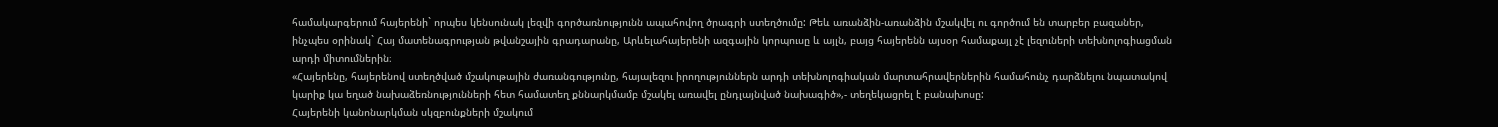համակարգերում հայերենի` որպես կենսունակ լեզվի գործառնությունն ապահովող ծրագրի ստեղծումը: Թեև առանձին-առանձին մշակվել ու գործում են տարբեր բազաներ, ինչպես օրինակ` Հայ մատենագրության թվանշային գրադարանը, Արևելահայերենի ազգային կորպուսը և այլն, բայց հայերենն այսօր համաքայլ չէ լեզուների տեխնոլոգիացման արդի միտումներին։
«Հայերենը, հայերենով ստեղծված մշակութային ժառանգությունը, հայալեզու իրողություններն արդի տեխնոլոգիական մարտահրավերներին համահունչ դարձնելու նպատակով կարիք կա եղած նախաձեռնությունների հետ համատեղ քննարկմամբ մշակել առավել ընդլայնված նախագիծ»,- տեղեկացրել է բանախոսը:
Հայերենի կանոնարկման սկզբունքների մշակում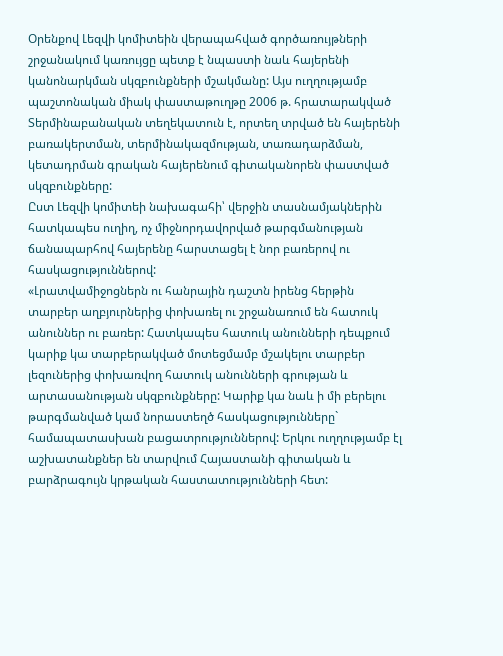Օրենքով Լեզվի կոմիտեին վերապահված գործառույթների շրջանակում կառույցը պետք է նպաստի նաև հայերենի կանոնարկման սկզբունքների մշակմանը: Այս ուղղությամբ պաշտոնական միակ փաստաթուղթը 2006 թ. հրատարակված Տերմինաբանական տեղեկատուն է, որտեղ տրված են հայերենի բառակերտման, տերմինակազմության, տառադարձման, կետադրման գրական հայերենում գիտականորեն փաստված սկզբունքները:
Ըստ Լեզվի կոմիտեի նախագահի՝ վերջին տասնամյակներին հատկապես ուղիղ, ոչ միջնորդավորված թարգմանության ճանապարհով հայերենը հարստացել է նոր բառերով ու հասկացություններով:
«Լրատվամիջոցներն ու հանրային դաշտն իրենց հերթին տարբեր աղբյուրներից փոխառել ու շրջանառում են հատուկ անուններ ու բառեր: Հատկապես հատուկ անունների դեպքում կարիք կա տարբերակված մոտեցմամբ մշակելու տարբեր լեզուներից փոխառվող հատուկ անունների գրության և արտասանության սկզբունքները: Կարիք կա նաև ի մի բերելու թարգմանված կամ նորաստեղծ հասկացությունները` համապատասխան բացատրություններով: Երկու ուղղությամբ էլ աշխատանքներ են տարվում Հայաստանի գիտական և բարձրագույն կրթական հաստատությունների հետ: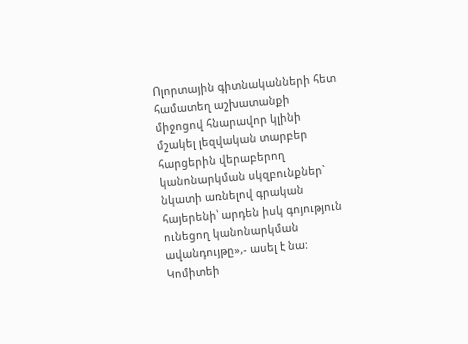Ոլորտային գիտնականների հետ համատեղ աշխատանքի միջոցով հնարավոր կլինի մշակել լեզվական տարբեր հարցերին վերաբերող կանոնարկման սկզբունքներ` նկատի առնելով գրական հայերենի՝ արդեն իսկ գոյություն ունեցող կանոնարկման ավանդույթը»,- ասել է նա:
Կոմիտեի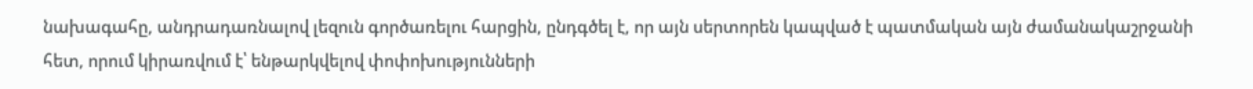նախագահը, անդրադառնալով լեզուն գործառելու հարցին, ընդգծել է, որ այն սերտորեն կապված է պատմական այն ժամանակաշրջանի հետ, որում կիրառվում է՝ ենթարկվելով փոփոխությունների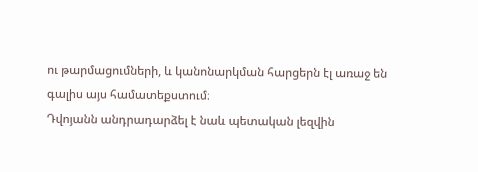ու թարմացումների, և կանոնարկման հարցերն էլ առաջ են գալիս այս համատեքստում։
Դվոյանն անդրադարձել է նաև պետական լեզվին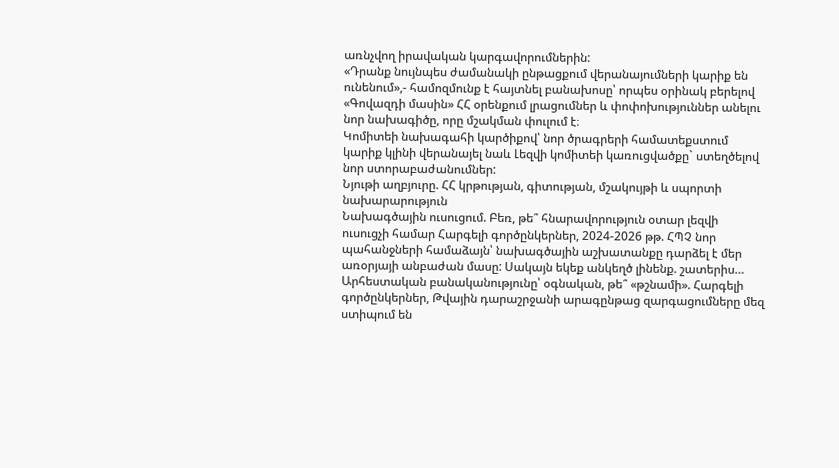առնչվող իրավական կարգավորումներին:
«Դրանք նույնպես ժամանակի ընթացքում վերանայումների կարիք են ունենում»,- համոզմունք է հայտնել բանախոսը՝ որպես օրինակ բերելով «Գովազդի մասին» ՀՀ օրենքում լրացումներ և փոփոխություններ անելու նոր նախագիծը, որը մշակման փուլում է։
Կոմիտեի նախագահի կարծիքով՝ նոր ծրագրերի համատեքստում կարիք կլինի վերանայել նաև Լեզվի կոմիտեի կառուցվածքը` ստեղծելով նոր ստորաբաժանումներ:
Նյութի աղբյուրը. ՀՀ կրթության, գիտության, մշակույթի և սպորտի նախարարություն
Նախագծային ուսուցում. Բեռ, թե՞ հնարավորություն օտար լեզվի ուսուցչի համար Հարգելի գործընկերներ, 2024-2026 թթ. ՀՊՉ նոր պահանջների համաձայն՝ նախագծային աշխատանքը դարձել է մեր առօրյայի անբաժան մասը: Սակայն եկեք անկեղծ լինենք. շատերիս…
Արհեստական բանականությունը՝ օգնական, թե՞ «թշնամի». Հարգելի գործընկերներ, Թվային դարաշրջանի արագընթաց զարգացումները մեզ ստիպում են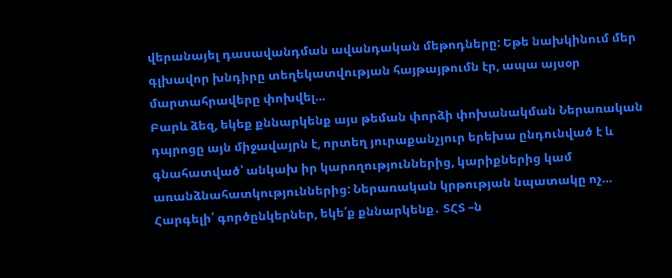վերանայել դասավանդման ավանդական մեթոդները: Եթե նախկինում մեր գլխավոր խնդիրը տեղեկատվության հայթայթումն էր, ապա այսօր մարտահրավերը փոխվել…
Բարև ձեզ, եկեք քննարկենք այս թեման փորձի փոխանակման Ներառական դպրոցը այն միջավայրն է, որտեղ յուրաքանչյուր երեխա ընդունված է և գնահատված՝ անկախ իր կարողություններից, կարիքներից կամ առանձնահատկություններից: Ներառական կրթության նպատակը ոչ…
Հարգելի՛ գործընկերներ, եկե՛ք քննարկենք․ ՏՀՏ –ն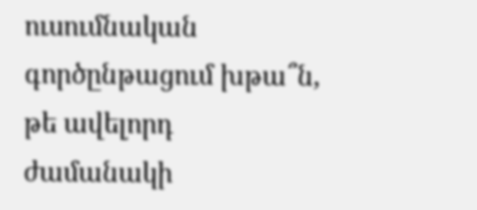ուսումնական գործընթացում խթա՞ն, թե ավելորդ ժամանակի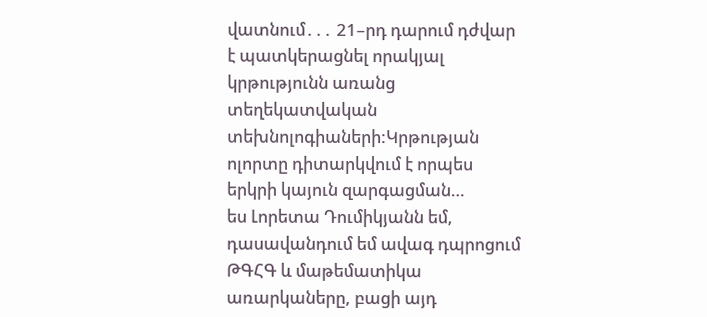վատնում․․․ 21–րդ դարում դժվար է պատկերացնել որակյալ կրթությունն առանց տեղեկատվական տեխնոլոգիաների:Կրթության ոլորտը դիտարկվում է որպես երկրի կայուն զարգացման…
ես Լորետա Դումիկյանն եմ, դասավանդում եմ ավագ դպրոցում ԹԳՀԳ և մաթեմատիկա առարկաները, բացի այդ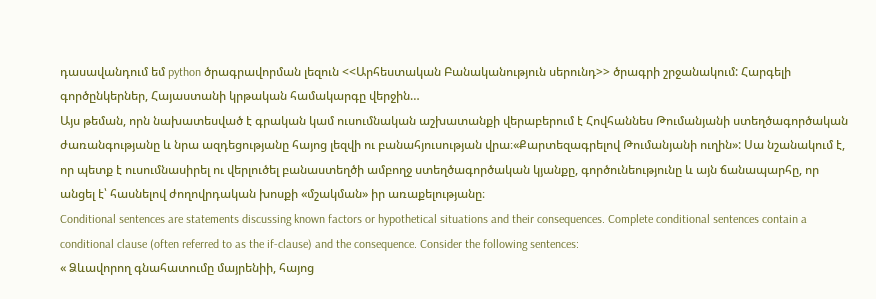դասավանդում եմ python ծրագրավորման լեզուն <<Արհեստական Բանականություն սերունդ>> ծրագրի շրջանակում: Հարգելի գործընկերներ, Հայաստանի կրթական համակարգը վերջին…
Այս թեման, որն նախատեսված է գրական կամ ուսումնական աշխատանքի վերաբերում է Հովհաննես Թումանյանի ստեղծագործական ժառանգությանը և նրա ազդեցությանը հայոց լեզվի ու բանահյուսության վրա։«Քարտեզագրելով Թումանյանի ուղին»: Սա նշանակում է, որ պետք է ուսումնասիրել ու վերլուծել բանաստեղծի ամբողջ ստեղծագործական կյանքը, գործունեությունը և այն ճանապարհը, որ անցել է՝ հասնելով ժողովրդական խոսքի «մշակման» իր առաքելությանը։
Conditional sentences are statements discussing known factors or hypothetical situations and their consequences. Complete conditional sentences contain a conditional clause (often referred to as the if-clause) and the consequence. Consider the following sentences:
« Ձևավորող գնահատումը մայրենիի, հայոց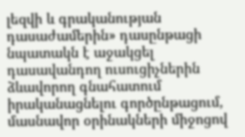լեզվի և գրականության դասաժամերին» դասընթացի նպատակն է աջակցել դասավանդող ուսուցիչներին ձևավորող գնահատում իրականացնելու գործընթացում, մասնավոր օրինակների միջոցով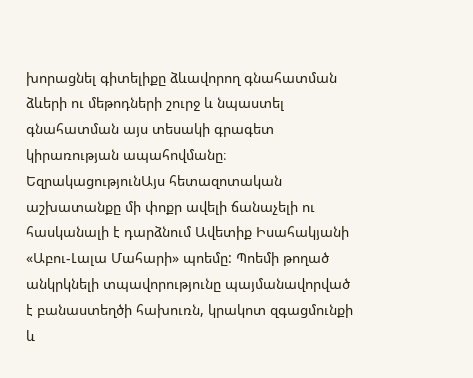խորացնել գիտելիքը ձևավորող գնահատման ձևերի ու մեթոդների շուրջ և նպաստել գնահատման այս տեսակի գրագետ կիրառության ապահովմանը։
ԵզրակացությունԱյս հետազոտական աշխատանքը մի փոքր ավելի ճանաչելի ու հասկանալի է դարձնում Ավետիք Իսահակյանի «Աբու-Լալա Մահարի» պոեմը: Պոեմի թողած անկրկնելի տպավորությունը պայմանավորված է բանաստեղծի հախուռն, կրակոտ զգացմունքի և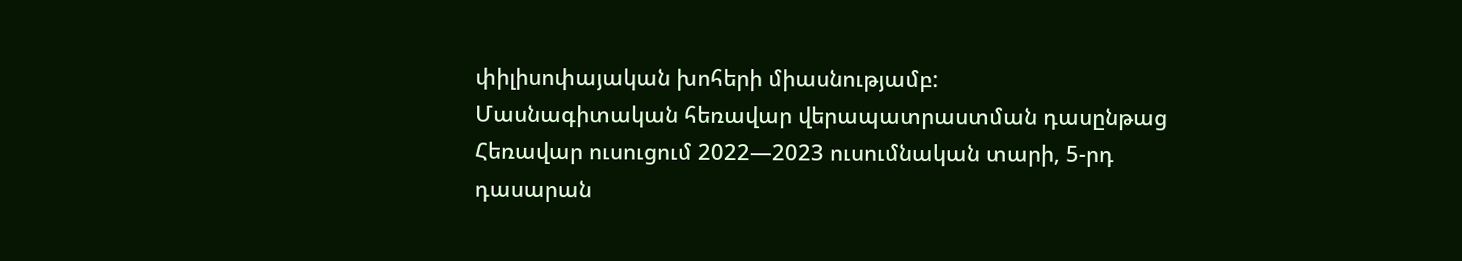փիլիսոփայական խոհերի միասնությամբ:
Մասնագիտական հեռավար վերապատրաստման դասընթաց
Հեռավար ուսուցում 2022—2023 ուսումնական տարի, 5-րդ դասարան